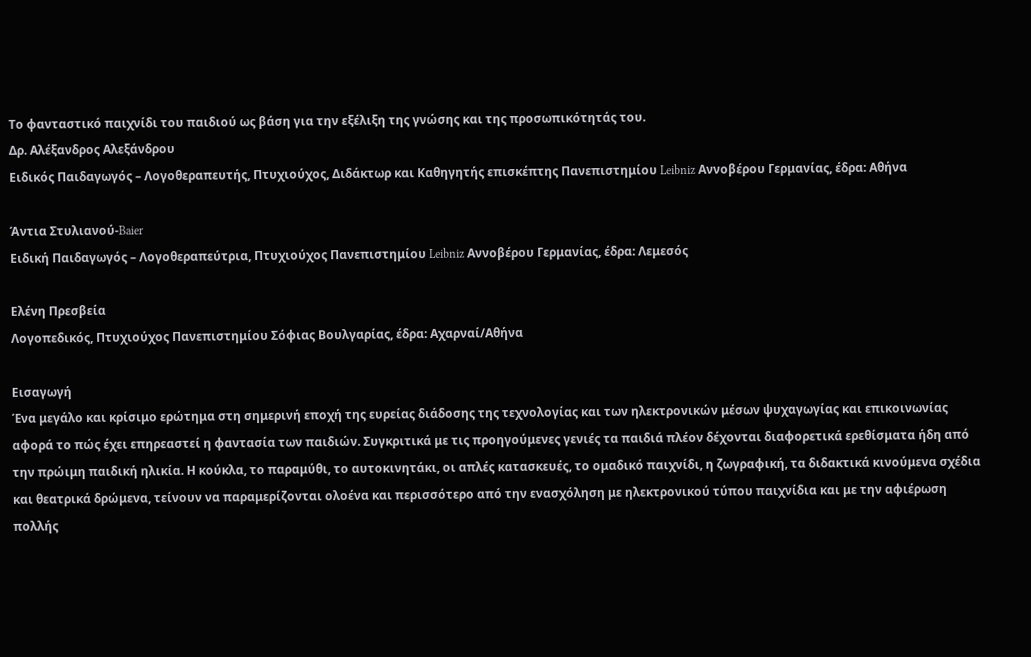Το φανταστικό παιχνίδι του παιδιού ως βάση για την εξέλιξη της γνώσης και της προσωπικότητάς του.
Δρ. Αλέξανδρος Αλεξάνδρου
Ειδικός Παιδαγωγός – Λογοθεραπευτής, Πτυχιούχος, Διδάκτωρ και Καθηγητής επισκέπτης Πανεπιστημίου Leibniz Αννοβέρου Γερμανίας, έδρα: Αθήνα

Άντια Στυλιανού-Baier
Ειδική Παιδαγωγός – Λογοθεραπεύτρια, Πτυχιούχος Πανεπιστημίου Leibniz Αννοβέρου Γερμανίας, έδρα: Λεμεσός

Ελένη Πρεσβεία
Λογοπεδικός, Πτυχιούχος Πανεπιστημίου Σόφιας Βουλγαρίας, έδρα: Αχαρναί/Αθήνα

Εισαγωγή
Ένα μεγάλο και κρίσιμο ερώτημα στη σημερινή εποχή της ευρείας διάδοσης της τεχνολογίας και των ηλεκτρονικών μέσων ψυχαγωγίας και επικοινωνίας αφορά το πώς έχει επηρεαστεί η φαντασία των παιδιών. Συγκριτικά με τις προηγούμενες γενιές τα παιδιά πλέον δέχονται διαφορετικά ερεθίσματα ήδη από την πρώιμη παιδική ηλικία. Η κούκλα, το παραμύθι, το αυτοκινητάκι, οι απλές κατασκευές, το ομαδικό παιχνίδι, η ζωγραφική, τα διδακτικά κινούμενα σχέδια και θεατρικά δρώμενα, τείνουν να παραμερίζονται ολοένα και περισσότερο από την ενασχόληση με ηλεκτρονικού τύπου παιχνίδια και με την αφιέρωση πολλής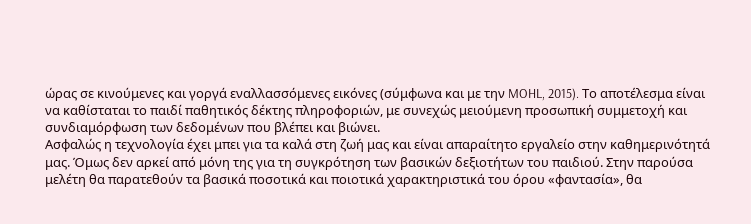ώρας σε κινούμενες και γοργά εναλλασσόμενες εικόνες (σύμφωνα και με την MOHL, 2015). Το αποτέλεσμα είναι να καθίσταται το παιδί παθητικός δέκτης πληροφοριών, με συνεχώς μειούμενη προσωπική συμμετοχή και συνδιαμόρφωση των δεδομένων που βλέπει και βιώνει.
Ασφαλώς η τεχνολογία έχει μπει για τα καλά στη ζωή μας και είναι απαραίτητο εργαλείο στην καθημερινότητά μας. Όμως δεν αρκεί από μόνη της για τη συγκρότηση των βασικών δεξιοτήτων του παιδιού. Στην παρούσα μελέτη θα παρατεθούν τα βασικά ποσοτικά και ποιοτικά χαρακτηριστικά του όρου «φαντασία», θα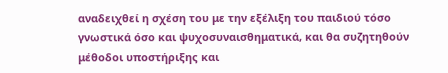αναδειχθεί η σχέση του με την εξέλιξη του παιδιού τόσο γνωστικά όσο και ψυχοσυναισθηματικά, και θα συζητηθούν μέθοδοι υποστήριξης και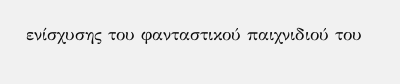ενίσχυσης του φανταστικού παιχνιδιού του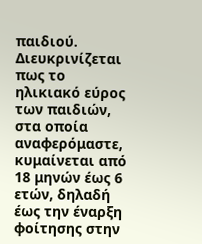παιδιού. Διευκρινίζεται πως το ηλικιακό εύρος των παιδιών, στα οποία αναφερόμαστε, κυμαίνεται από 18 μηνών έως 6 ετών, δηλαδή έως την έναρξη φοίτησης στην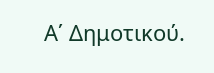Α΄ Δημοτικού.